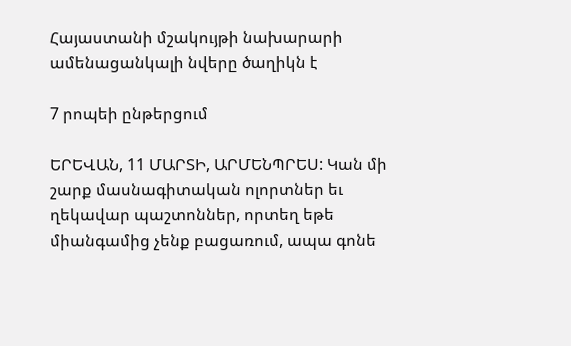Հայաստանի մշակույթի նախարարի ամենացանկալի նվերը ծաղիկն է

7 րոպեի ընթերցում

ԵՐԵՎԱՆ, 11 ՄԱՐՏԻ, ԱՐՄԵՆՊՐԵՍ: Կան մի շարք մասնագիտական ոլորտներ եւ ղեկավար պաշտոններ, որտեղ եթե միանգամից չենք բացառում, ապա գոնե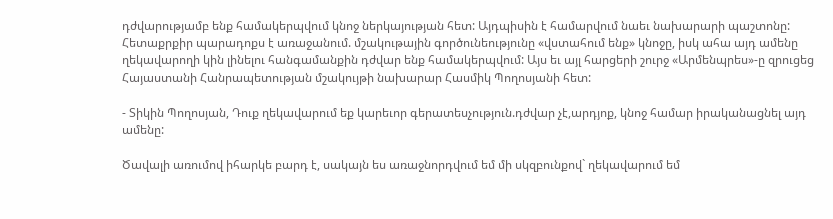դժվարությամբ ենք համակերպվում կնոջ ներկայության հետ: Այդպիսին է համարվում նաեւ նախարարի պաշտոնը: Հետաքրքիր պարադոքս է առաջանում. մշակութային գործունեությունը «վստահում ենք» կնոջը, իսկ ահա այդ ամենը ղեկավարողի կին լինելու հանգամանքին դժվար ենք համակերպվում: Այս եւ այլ հարցերի շուրջ «Արմենպրես»-ը զրուցեց Հայաստանի Հանրապետության մշակույթի նախարար Հասմիկ Պողոսյանի հետ:

- Տիկին Պողոսյան, Դուք ղեկավարում եք կարեւոր գերատեսչություն.դժվար չէ,արդյոք, կնոջ համար իրականացնել այդ ամենը:

Ծավալի առումով իհարկե բարդ է, սակայն ես առաջնորդվում եմ մի սկզբունքով` ղեկավարում եմ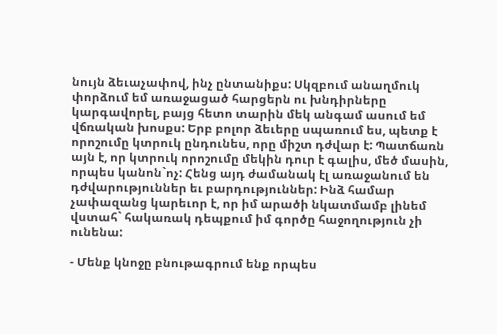նույն ձեւաչափով, ինչ ընտանիքս: Սկզբում անաղմուկ փորձում եմ առաջացած հարցերն ու խնդիրները կարգավորել, բայց հետո տարին մեկ անգամ ասում եմ վճռական խոսքս: Երբ բոլոր ձեւերը սպառում ես, պետք է որոշումը կտրուկ ընդունես, որը միշտ դժվար է: Պատճառն այն է, որ կտրուկ որոշումը մեկին դուր է գալիս, մեծ մասին, որպես կանոն`ոչ: Հենց այդ ժամանակ էլ առաջանում են դժվարություններ եւ բարդություններ: Ինձ համար չափազանց կարեւոր է, որ իմ արածի նկատմամբ լինեմ վստահ` հակառակ դեպքում իմ գործը հաջողություն չի ունենա:

- Մենք կնոջը բնութագրում ենք որպես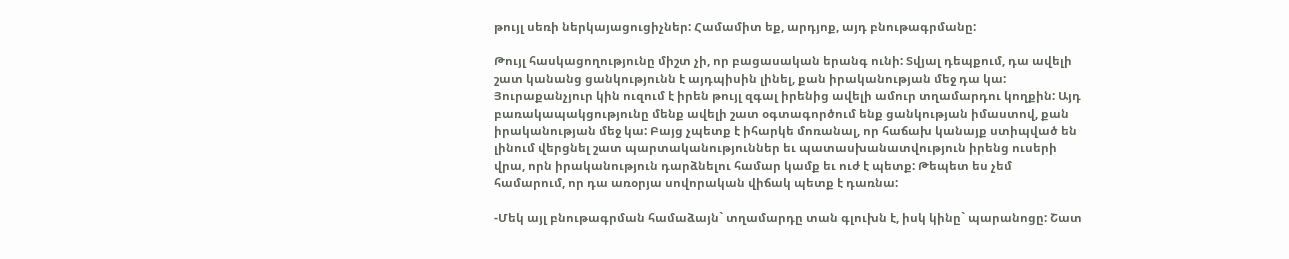թույլ սեռի ներկայացուցիչներ: Համամիտ եք, արդյոք, այդ բնութագրմանը:

Թույլ հասկացողությունը միշտ չի, որ բացասական երանգ ունի: Տվյալ դեպքում, դա ավելի շատ կանանց ցանկությունն է այդպիսին լինել, քան իրականության մեջ դա կա: Յուրաքանչյուր կին ուզում է իրեն թույլ զգալ իրենից ավելի ամուր տղամարդու կողքին: Այդ բառակապակցությունը մենք ավելի շատ օգտագործում ենք ցանկության իմաստով, քան իրականության մեջ կա: Բայց չպետք է իհարկե մոռանալ, որ հաճախ կանայք ստիպված են լինում վերցնել շատ պարտականություններ եւ պատասխանատվություն իրենց ուսերի վրա, որն իրականություն դարձնելու համար կամք եւ ուժ է պետք: Թեպետ ես չեմ համարում, որ դա առօրյա սովորական վիճակ պետք է դառնա:

-Մեկ այլ բնութագրման համաձայն` տղամարդը տան գլուխն է, իսկ կինը` պարանոցը: Շատ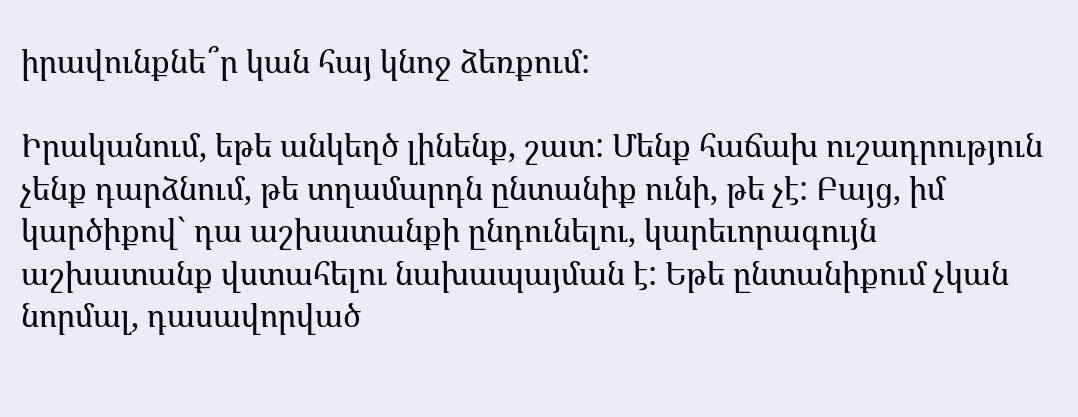իրավունքնե՞ր կան հայ կնոջ ձեռքում:

Իրականում, եթե անկեղծ լինենք, շատ: Մենք հաճախ ուշադրություն չենք դարձնում, թե տղամարդն ընտանիք ունի, թե չէ: Բայց, իմ կարծիքով` դա աշխատանքի ընդունելու, կարեւորագույն աշխատանք վստահելու նախապայման է: Եթե ընտանիքում չկան նորմալ, դասավորված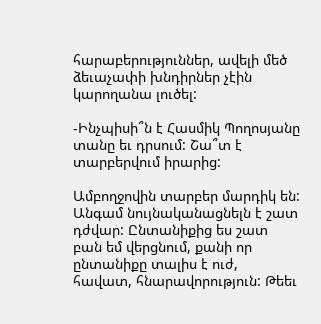հարաբերություններ, ավելի մեծ ձեւաչափի խնդիրներ չէին կարողանա լուծել:

-Ինչպիսի՞ն է Հասմիկ Պողոսյանը տանը եւ դրսում: Շա՞տ է տարբերվում իրարից:

Ամբողջովին տարբեր մարդիկ են: Անգամ նույնականացնելն է շատ դժվար: Ընտանիքից ես շատ բան եմ վերցնում, քանի որ ընտանիքը տալիս է ուժ, հավատ, հնարավորություն: Թեեւ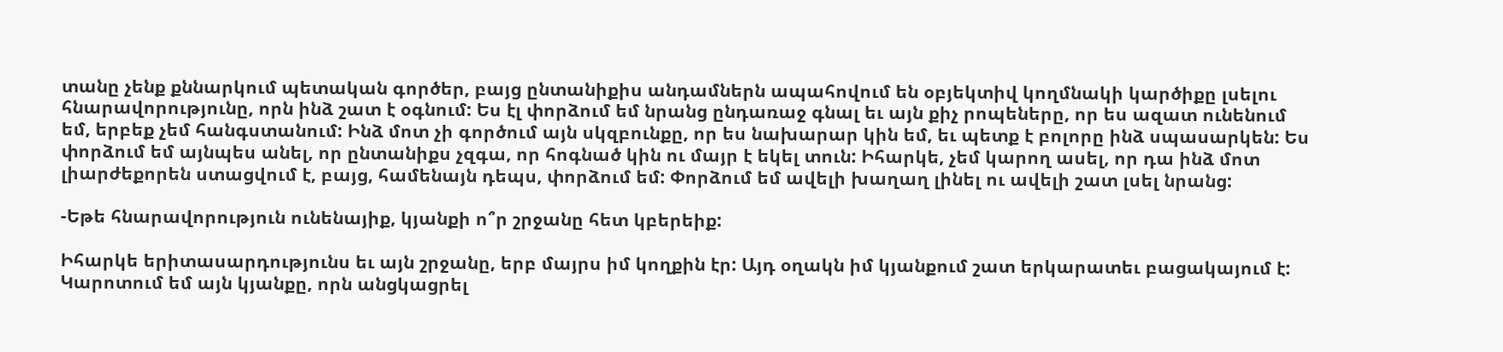տանը չենք քննարկում պետական գործեր, բայց ընտանիքիս անդամներն ապահովում են օբյեկտիվ կողմնակի կարծիքը լսելու հնարավորությունը, որն ինձ շատ է օգնում: Ես էլ փորձում եմ նրանց ընդառաջ գնալ եւ այն քիչ րոպեները, որ ես ազատ ունենում եմ, երբեք չեմ հանգստանում: Ինձ մոտ չի գործում այն սկզբունքը, որ ես նախարար կին եմ, եւ պետք է բոլորը ինձ սպասարկեն: Ես փորձում եմ այնպես անել, որ ընտանիքս չզգա, որ հոգնած կին ու մայր է եկել տուն: Իհարկե, չեմ կարող ասել, որ դա ինձ մոտ լիարժեքորեն ստացվում է, բայց, համենայն դեպս, փորձում եմ: Փորձում եմ ավելի խաղաղ լինել ու ավելի շատ լսել նրանց:

-Եթե հնարավորություն ունենայիք, կյանքի ո՞ր շրջանը հետ կբերեիք:

Իհարկե երիտասարդությունս եւ այն շրջանը, երբ մայրս իմ կողքին էր: Այդ օղակն իմ կյանքում շատ երկարատեւ բացակայում է: Կարոտում եմ այն կյանքը, որն անցկացրել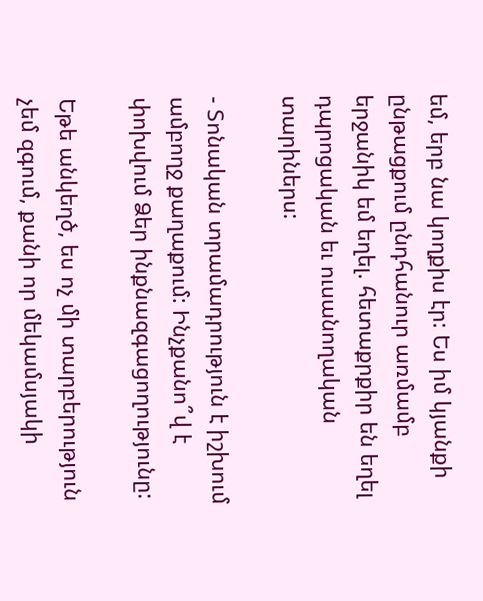եմ, երբ նա կողքիս էր: Ես իմ կյանքի ընթացքում ընդհանուր առմամբ երջանիկ եմ եղել. հետաքրքիր են եղել դպրոցական եւ ուսանողական տարիներս:

- Տոնական տրամադրություն է իշխում ամբողջ քաղաքում: Ինչքանո՞վ է փոխվում Ձեր ինքնազգացողությունը:

Եթե անկեղծ, ես ոչ մի տարբերություն չեմ զգում, քանի որ մեկամսյակի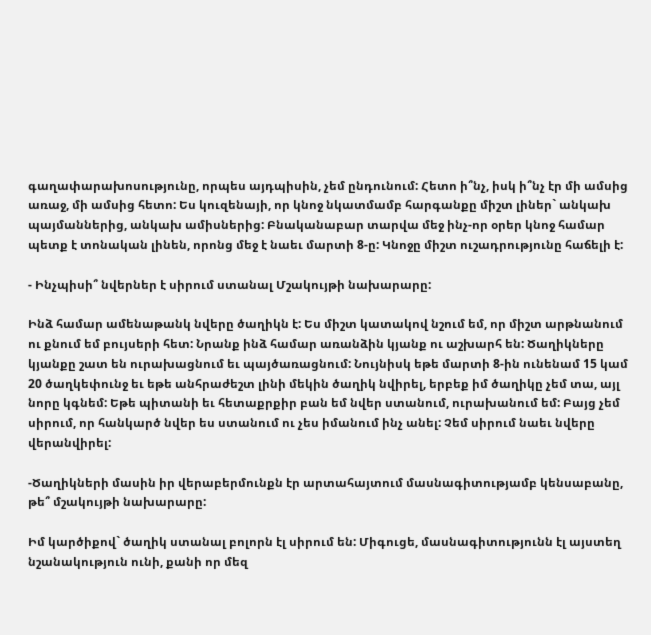գաղափարախոսությունը, որպես այդպիսին, չեմ ընդունում: Հետո ի՞նչ, իսկ ի՞նչ էր մի ամսից առաջ, մի ամսից հետո: Ես կուզենայի, որ կնոջ նկատմամբ հարգանքը միշտ լիներ` անկախ պայմաններից, անկախ ամիսներից: Բնականաբար տարվա մեջ ինչ-որ օրեր կնոջ համար պետք է տոնական լինեն, որոնց մեջ է նաեւ մարտի 8-ը: Կնոջը միշտ ուշադրությունը հաճելի է:

- Ինչպիսի՞ նվերներ է սիրում ստանալ Մշակույթի նախարարը:

Ինձ համար ամենաթանկ նվերը ծաղիկն է: Ես միշտ կատակով նշում եմ, որ միշտ արթնանում ու քնում եմ բույսերի հետ: Նրանք ինձ համար առանձին կյանք ու աշխարհ են: Ծաղիկները կյանքը շատ են ուրախացնում եւ պայծառացնում: Նույնիսկ եթե մարտի 8-ին ունենամ 15 կամ 20 ծաղկեփունջ եւ եթե անհրաժեշտ լինի մեկին ծաղիկ նվիրել, երբեք իմ ծաղիկը չեմ տա, այլ նորը կգնեմ: Եթե պիտանի եւ հետաքրքիր բան եմ նվեր ստանում, ուրախանում եմ: Բայց չեմ սիրում, որ հանկարծ նվեր ես ստանում ու չես իմանում ինչ անել: Չեմ սիրում նաեւ նվերը վերանվիրել:

-Ծաղիկների մասին իր վերաբերմունքն էր արտահայտում մասնագիտությամբ կենսաբանը, թե՞ մշակույթի նախարարը:

Իմ կարծիքով` ծաղիկ ստանալ բոլորն էլ սիրում են: Միգուցե, մասնագիտությունն էլ այստեղ նշանակություն ունի, քանի որ մեզ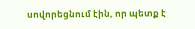սովորեցնում էին, որ պետք է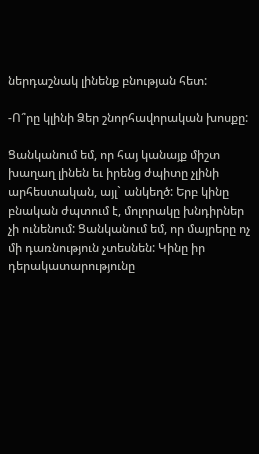ներդաշնակ լինենք բնության հետ:

-Ո՞րը կլինի Ձեր շնորհավորական խոսքը:

Ցանկանում եմ, որ հայ կանայք միշտ խաղաղ լինեն եւ իրենց ժպիտը չլինի արհեստական, այլ` անկեղծ: Երբ կինը բնական ժպտում է, մոլորակը խնդիրներ չի ունենում: Ցանկանում եմ, որ մայրերը ոչ մի դառնություն չտեսնեն: Կինը իր դերակատարությունը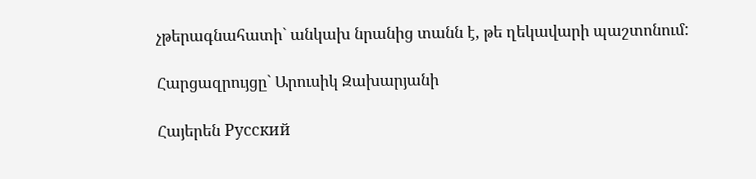չթերագնահատի` անկախ նրանից տանն է, թե ղեկավարի պաշտոնում:

Հարցազրույցը` Արուսիկ Զախարյանի

Հայերեն Русский